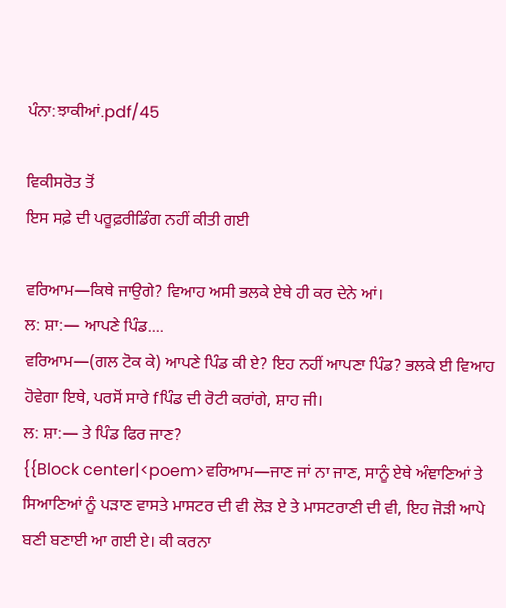ਪੰਨਾ:ਝਾਕੀਆਂ.pdf/45

ਵਿਕੀਸਰੋਤ ਤੋਂ
ਇਸ ਸਫ਼ੇ ਦੀ ਪਰੂਫ਼ਰੀਡਿੰਗ ਨਹੀਂ ਕੀਤੀ ਗਈ

ਵਰਿਆਮ—ਕਿਥੇ ਜਾਉਗੇ? ਵਿਆਹ ਅਸੀ ਭਲਕੇ ਏਥੇ ਹੀ ਕਰ ਦੇਨੇ ਆਂ।
ਲ: ਸ਼ਾ:— ਆਪਣੇ ਪਿੰਡ....
ਵਰਿਆਮ—(ਗਲ ਟੋਕ ਕੇ) ਆਪਣੇ ਪਿੰਡ ਕੀ ਏ? ਇਹ ਨਹੀਂ ਆਪਣਾ ਪਿੰਡ? ਭਲਕੇ ਈ ਵਿਆਹ ਹੋਵੇਗਾ ਇਥੇ, ਪਰਸੋਂ ਸਾਰੇ fਪਿੰਡ ਦੀ ਰੋਟੀ ਕਰਾਂਗੇ, ਸ਼ਾਹ ਜੀ।
ਲ: ਸ਼ਾ:— ਤੇ ਪਿੰਡ ਫਿਰ ਜਾਣ?
{{Block center|<poem>ਵਰਿਆਮ—ਜਾਣ ਜਾਂ ਨਾ ਜਾਣ, ਸਾਨੂੰ ਏਥੇ ਅੰਞਾਣਿਆਂ ਤੇ ਸਿਆਣਿਆਂ ਨੂੰ ਪੜਾਣ ਵਾਸਤੇ ਮਾਸਟਰ ਦੀ ਵੀ ਲੋੜ ਏ ਤੇ ਮਾਸਟਰਾਣੀ ਦੀ ਵੀ, ਇਹ ਜੋੜੀ ਆਪੇ ਬਣੀ ਬਣਾਈ ਆ ਗਈ ਏ। ਕੀ ਕਰਨਾ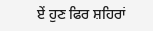ਏਂ ਹੁਣ ਫਿਰ ਸ਼ਹਿਰਾਂ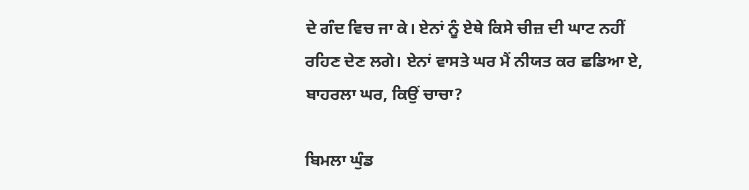ਦੇ ਗੰਦ ਵਿਚ ਜਾ ਕੇ। ਏਨਾਂ ਨੂੰ ਏਥੇ ਕਿਸੇ ਚੀਜ਼ ਦੀ ਘਾਟ ਨਹੀਂ ਰਹਿਣ ਦੇਣ ਲਗੇ। ਏਨਾਂ ਵਾਸਤੇ ਘਰ ਮੈਂ ਨੀਯਤ ਕਰ ਛਡਿਆ ਏ, ਬਾਹਰਲਾ ਘਰ, ਕਿਉਂ ਚਾਚਾ?

ਬਿਮਲਾ ਘੁੰਡ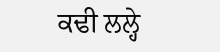ਕਢੀ ਲਲ੍ਹੇ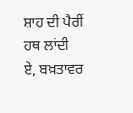ਸ਼ਾਹ ਦੀ ਪੈਰੀਂ ਹਥ ਲਾਂਦੀ
ਏ, ਬਖ਼ਤਾਵਰ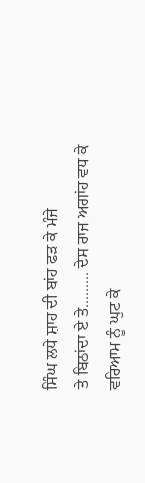ਸਿੰਘ ਲਧੇ ਸ਼ਾਹ ਦੀ ਬਾਂਹ ਫੜ ਕੇ ਮੰਜੇ
ਤੇ ਬਿਠਾਂਦਾ ਏ ਤੇ......... ਦੇਸ ਰਾਜ ਅਗਾਂਹ ਵਧ ਕੇ
ਵਰਿਆਮ ਨੂੰ ਘੁਟ ਕੇ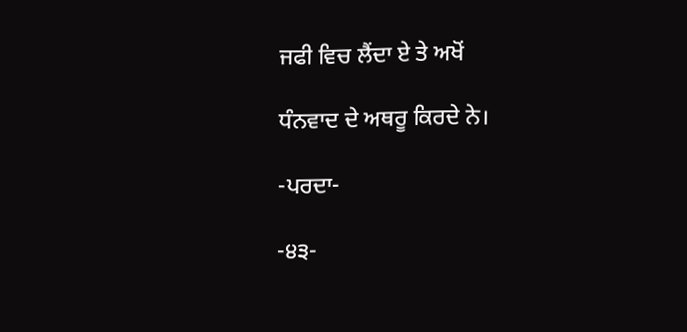ਜਫੀ ਵਿਚ ਲੈਂਦਾ ਏ ਤੇ ਅਖੋਂ

ਧੰਨਵਾਦ ਦੇ ਅਥਰੂ ਕਿਰਦੇ ਨੇ।

-ਪਰਦਾ-

-੪੩-